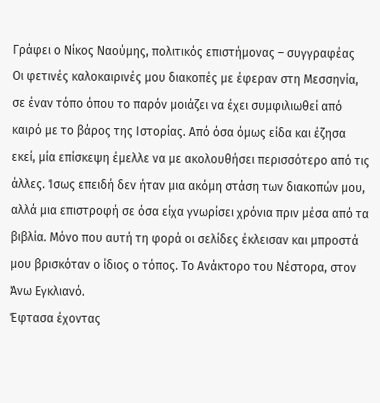Γράφει ο Νίκος Ναούμης, πολιτικός επιστήμονας – συγγραφέας
Οι φετινές καλοκαιρινές μου διακοπές με έφεραν στη Μεσσηνία, σε έναν τόπο όπου το παρόν μοιάζει να έχει συμφιλιωθεί από καιρό με το βάρος της Ιστορίας. Από όσα όμως είδα και έζησα εκεί, μία επίσκεψη έμελλε να με ακολουθήσει περισσότερο από τις άλλες. Ίσως επειδή δεν ήταν μια ακόμη στάση των διακοπών μου, αλλά μια επιστροφή σε όσα είχα γνωρίσει χρόνια πριν μέσα από τα βιβλία. Μόνο που αυτή τη φορά οι σελίδες έκλεισαν και μπροστά μου βρισκόταν ο ίδιος ο τόπος. Το Ανάκτορο του Νέστορα, στον Άνω Εγκλιανό.
Έφτασα έχοντας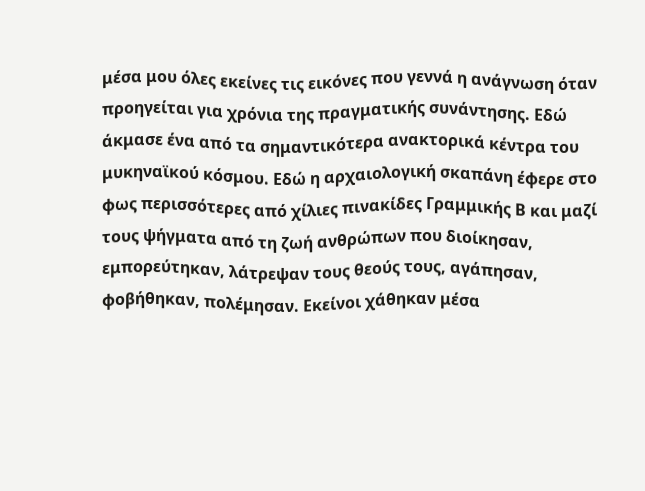μέσα μου όλες εκείνες τις εικόνες που γεννά η ανάγνωση όταν προηγείται για χρόνια της πραγματικής συνάντησης. Εδώ άκμασε ένα από τα σημαντικότερα ανακτορικά κέντρα του μυκηναϊκού κόσμου. Εδώ η αρχαιολογική σκαπάνη έφερε στο φως περισσότερες από χίλιες πινακίδες Γραμμικής Β και μαζί τους ψήγματα από τη ζωή ανθρώπων που διοίκησαν, εμπορεύτηκαν, λάτρεψαν τους θεούς τους, αγάπησαν, φοβήθηκαν, πολέμησαν. Εκείνοι χάθηκαν μέσα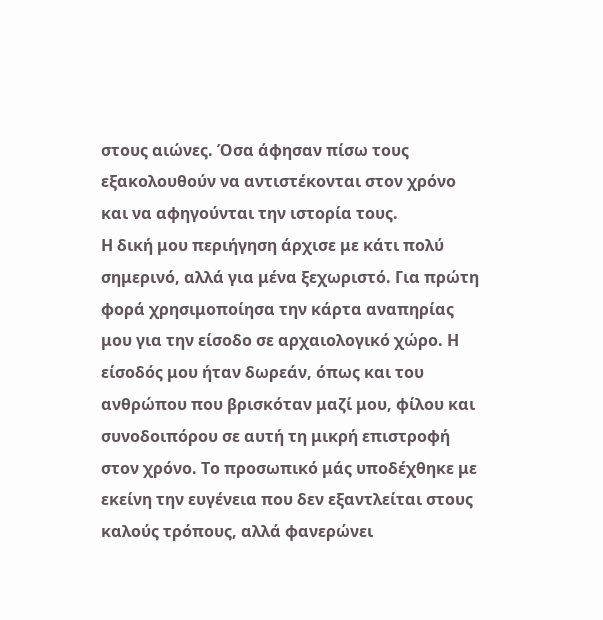στους αιώνες. Όσα άφησαν πίσω τους εξακολουθούν να αντιστέκονται στον χρόνο και να αφηγούνται την ιστορία τους.
Η δική μου περιήγηση άρχισε με κάτι πολύ σημερινό, αλλά για μένα ξεχωριστό. Για πρώτη φορά χρησιμοποίησα την κάρτα αναπηρίας μου για την είσοδο σε αρχαιολογικό χώρο. Η είσοδός μου ήταν δωρεάν, όπως και του ανθρώπου που βρισκόταν μαζί μου, φίλου και συνοδοιπόρου σε αυτή τη μικρή επιστροφή στον χρόνο. Το προσωπικό μάς υποδέχθηκε με εκείνη την ευγένεια που δεν εξαντλείται στους καλούς τρόπους, αλλά φανερώνει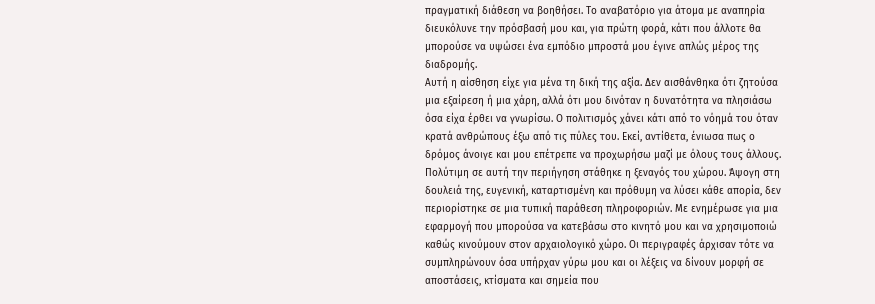πραγματική διάθεση να βοηθήσει. Το αναβατόριο για άτομα με αναπηρία διευκόλυνε την πρόσβασή μου και, για πρώτη φορά, κάτι που άλλοτε θα μπορούσε να υψώσει ένα εμπόδιο μπροστά μου έγινε απλώς μέρος της διαδρομής.
Αυτή η αίσθηση είχε για μένα τη δική της αξία. Δεν αισθάνθηκα ότι ζητούσα μια εξαίρεση ή μια χάρη, αλλά ότι μου δινόταν η δυνατότητα να πλησιάσω όσα είχα έρθει να γνωρίσω. Ο πολιτισμός χάνει κάτι από το νόημά του όταν κρατά ανθρώπους έξω από τις πύλες του. Εκεί, αντίθετα, ένιωσα πως ο δρόμος άνοιγε και μου επέτρεπε να προχωρήσω μαζί με όλους τους άλλους.
Πολύτιμη σε αυτή την περιήγηση στάθηκε η ξεναγός του χώρου. Άψογη στη δουλειά της, ευγενική, καταρτισμένη και πρόθυμη να λύσει κάθε απορία, δεν περιορίστηκε σε μια τυπική παράθεση πληροφοριών. Με ενημέρωσε για μια εφαρμογή που μπορούσα να κατεβάσω στο κινητό μου και να χρησιμοποιώ καθώς κινούμουν στον αρχαιολογικό χώρο. Οι περιγραφές άρχισαν τότε να συμπληρώνουν όσα υπήρχαν γύρω μου και οι λέξεις να δίνουν μορφή σε αποστάσεις, κτίσματα και σημεία που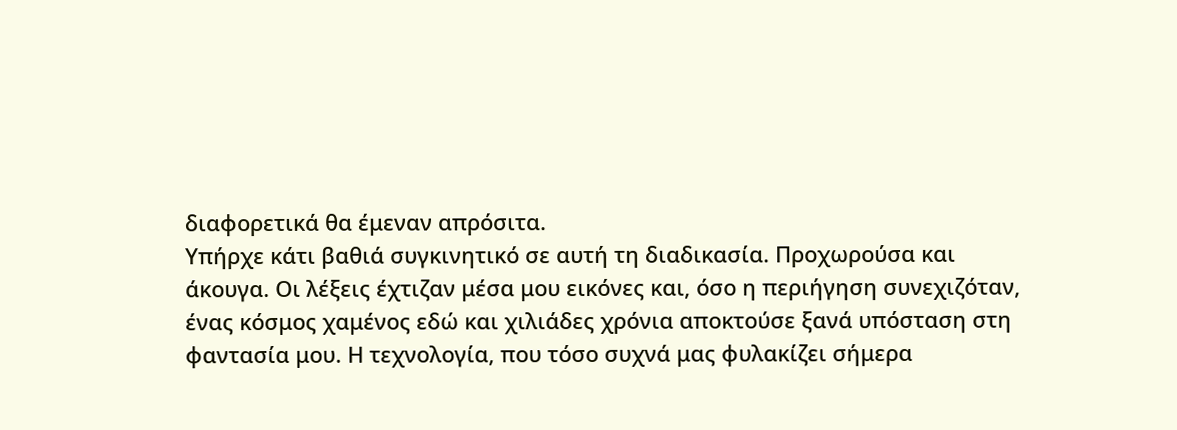διαφορετικά θα έμεναν απρόσιτα.
Υπήρχε κάτι βαθιά συγκινητικό σε αυτή τη διαδικασία. Προχωρούσα και άκουγα. Οι λέξεις έχτιζαν μέσα μου εικόνες και, όσο η περιήγηση συνεχιζόταν, ένας κόσμος χαμένος εδώ και χιλιάδες χρόνια αποκτούσε ξανά υπόσταση στη φαντασία μου. Η τεχνολογία, που τόσο συχνά μας φυλακίζει σήμερα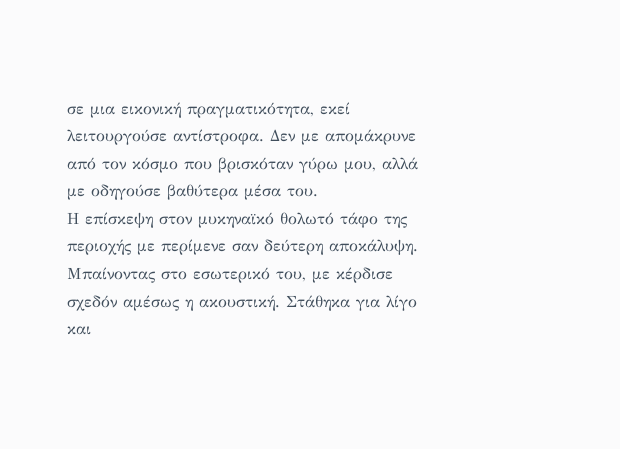σε μια εικονική πραγματικότητα, εκεί λειτουργούσε αντίστροφα. Δεν με απομάκρυνε από τον κόσμο που βρισκόταν γύρω μου, αλλά με οδηγούσε βαθύτερα μέσα του.
Η επίσκεψη στον μυκηναϊκό θολωτό τάφο της περιοχής με περίμενε σαν δεύτερη αποκάλυψη. Μπαίνοντας στο εσωτερικό του, με κέρδισε σχεδόν αμέσως η ακουστική. Στάθηκα για λίγο και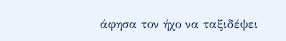άφησα τον ήχο να ταξιδέψει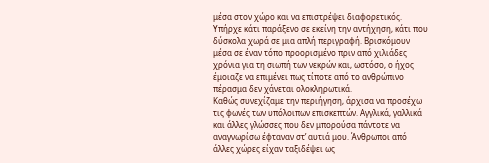μέσα στον χώρο και να επιστρέψει διαφορετικός. Υπήρχε κάτι παράξενο σε εκείνη την αντήχηση, κάτι που δύσκολα χωρά σε μια απλή περιγραφή. Βρισκόμουν μέσα σε έναν τόπο προορισμένο πριν από χιλιάδες χρόνια για τη σιωπή των νεκρών και, ωστόσο, ο ήχος έμοιαζε να επιμένει πως τίποτε από το ανθρώπινο πέρασμα δεν χάνεται ολοκληρωτικά.
Καθώς συνεχίζαμε την περιήγηση, άρχισα να προσέχω τις φωνές των υπόλοιπων επισκεπτών. Αγγλικά, γαλλικά και άλλες γλώσσες που δεν μπορούσα πάντοτε να αναγνωρίσω έφταναν στ’ αυτιά μου. Άνθρωποι από άλλες χώρες είχαν ταξιδέψει ως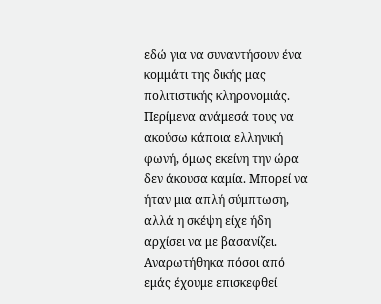εδώ για να συναντήσουν ένα κομμάτι της δικής μας πολιτιστικής κληρονομιάς. Περίμενα ανάμεσά τους να ακούσω κάποια ελληνική φωνή, όμως εκείνη την ώρα δεν άκουσα καμία. Μπορεί να ήταν μια απλή σύμπτωση, αλλά η σκέψη είχε ήδη αρχίσει να με βασανίζει.
Αναρωτήθηκα πόσοι από εμάς έχουμε επισκεφθεί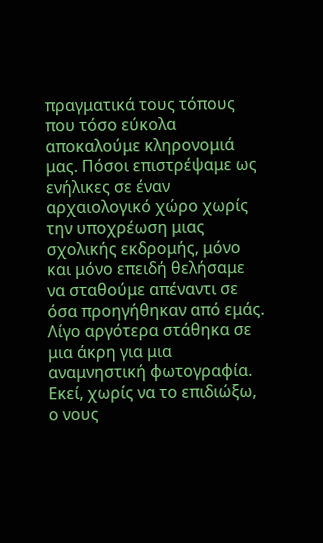πραγματικά τους τόπους που τόσο εύκολα αποκαλούμε κληρονομιά μας. Πόσοι επιστρέψαμε ως ενήλικες σε έναν αρχαιολογικό χώρο χωρίς την υποχρέωση μιας σχολικής εκδρομής, μόνο και μόνο επειδή θελήσαμε να σταθούμε απέναντι σε όσα προηγήθηκαν από εμάς.
Λίγο αργότερα στάθηκα σε μια άκρη για μια αναμνηστική φωτογραφία. Εκεί, χωρίς να το επιδιώξω, ο νους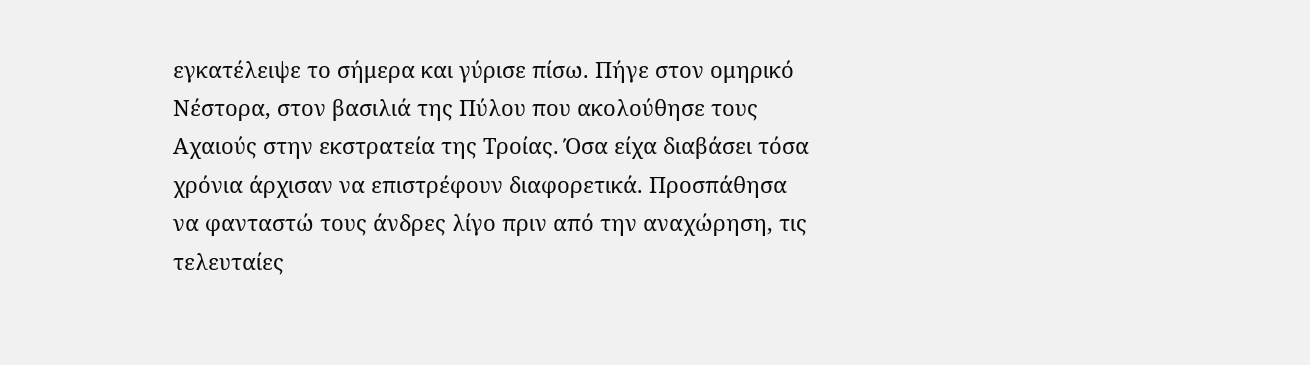εγκατέλειψε το σήμερα και γύρισε πίσω. Πήγε στον ομηρικό Νέστορα, στον βασιλιά της Πύλου που ακολούθησε τους Αχαιούς στην εκστρατεία της Τροίας. Όσα είχα διαβάσει τόσα χρόνια άρχισαν να επιστρέφουν διαφορετικά. Προσπάθησα να φανταστώ τους άνδρες λίγο πριν από την αναχώρηση, τις τελευταίες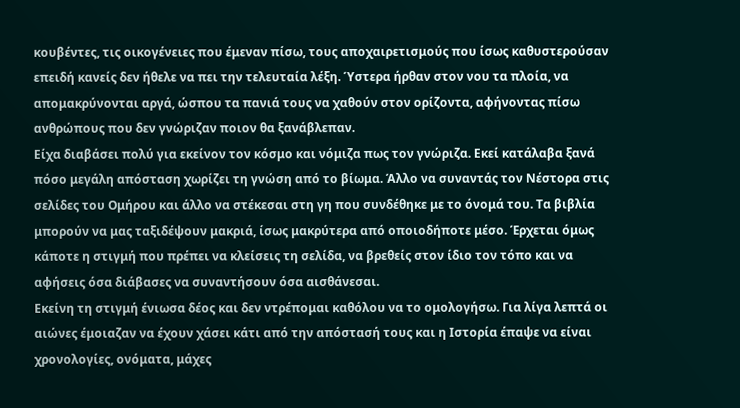κουβέντες, τις οικογένειες που έμεναν πίσω, τους αποχαιρετισμούς που ίσως καθυστερούσαν επειδή κανείς δεν ήθελε να πει την τελευταία λέξη. Ύστερα ήρθαν στον νου τα πλοία, να απομακρύνονται αργά, ώσπου τα πανιά τους να χαθούν στον ορίζοντα, αφήνοντας πίσω ανθρώπους που δεν γνώριζαν ποιον θα ξανάβλεπαν.
Είχα διαβάσει πολύ για εκείνον τον κόσμο και νόμιζα πως τον γνώριζα. Εκεί κατάλαβα ξανά πόσο μεγάλη απόσταση χωρίζει τη γνώση από το βίωμα. Άλλο να συναντάς τον Νέστορα στις σελίδες του Ομήρου και άλλο να στέκεσαι στη γη που συνδέθηκε με το όνομά του. Τα βιβλία μπορούν να μας ταξιδέψουν μακριά, ίσως μακρύτερα από οποιοδήποτε μέσο. Έρχεται όμως κάποτε η στιγμή που πρέπει να κλείσεις τη σελίδα, να βρεθείς στον ίδιο τον τόπο και να αφήσεις όσα διάβασες να συναντήσουν όσα αισθάνεσαι.
Εκείνη τη στιγμή ένιωσα δέος και δεν ντρέπομαι καθόλου να το ομολογήσω. Για λίγα λεπτά οι αιώνες έμοιαζαν να έχουν χάσει κάτι από την απόστασή τους και η Ιστορία έπαψε να είναι χρονολογίες, ονόματα, μάχες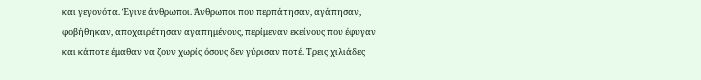και γεγονότα. Έγινε άνθρωποι. Άνθρωποι που περπάτησαν, αγάπησαν, φοβήθηκαν, αποχαιρέτησαν αγαπημένους, περίμεναν εκείνους που έφυγαν και κάποτε έμαθαν να ζουν χωρίς όσους δεν γύρισαν ποτέ. Τρεις χιλιάδες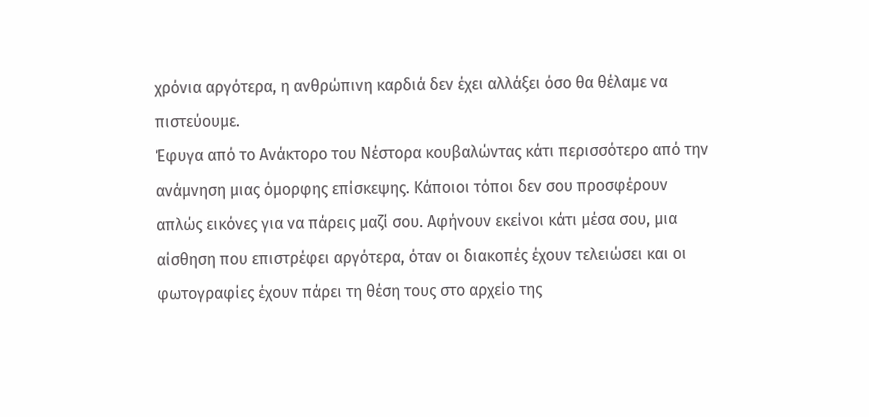χρόνια αργότερα, η ανθρώπινη καρδιά δεν έχει αλλάξει όσο θα θέλαμε να πιστεύουμε.
Έφυγα από το Ανάκτορο του Νέστορα κουβαλώντας κάτι περισσότερο από την ανάμνηση μιας όμορφης επίσκεψης. Κάποιοι τόποι δεν σου προσφέρουν απλώς εικόνες για να πάρεις μαζί σου. Αφήνουν εκείνοι κάτι μέσα σου, μια αίσθηση που επιστρέφει αργότερα, όταν οι διακοπές έχουν τελειώσει και οι φωτογραφίες έχουν πάρει τη θέση τους στο αρχείο της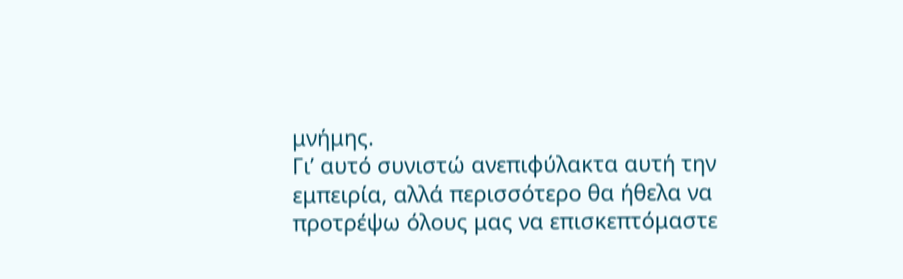μνήμης.
Γι’ αυτό συνιστώ ανεπιφύλακτα αυτή την εμπειρία, αλλά περισσότερο θα ήθελα να προτρέψω όλους μας να επισκεπτόμαστε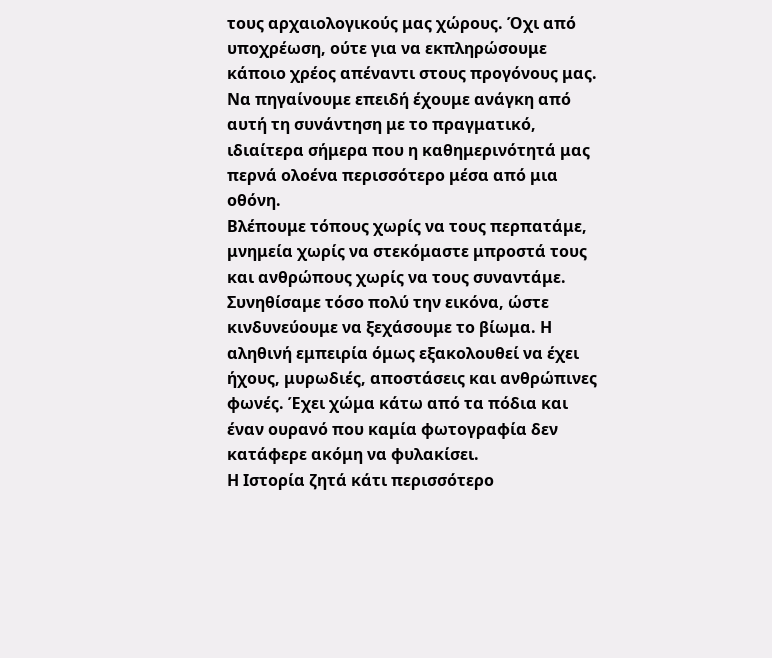τους αρχαιολογικούς μας χώρους. Όχι από υποχρέωση, ούτε για να εκπληρώσουμε κάποιο χρέος απέναντι στους προγόνους μας. Να πηγαίνουμε επειδή έχουμε ανάγκη από αυτή τη συνάντηση με το πραγματικό, ιδιαίτερα σήμερα που η καθημερινότητά μας περνά ολοένα περισσότερο μέσα από μια οθόνη.
Βλέπουμε τόπους χωρίς να τους περπατάμε, μνημεία χωρίς να στεκόμαστε μπροστά τους και ανθρώπους χωρίς να τους συναντάμε. Συνηθίσαμε τόσο πολύ την εικόνα, ώστε κινδυνεύουμε να ξεχάσουμε το βίωμα. Η αληθινή εμπειρία όμως εξακολουθεί να έχει ήχους, μυρωδιές, αποστάσεις και ανθρώπινες φωνές. Έχει χώμα κάτω από τα πόδια και έναν ουρανό που καμία φωτογραφία δεν κατάφερε ακόμη να φυλακίσει.
Η Ιστορία ζητά κάτι περισσότερο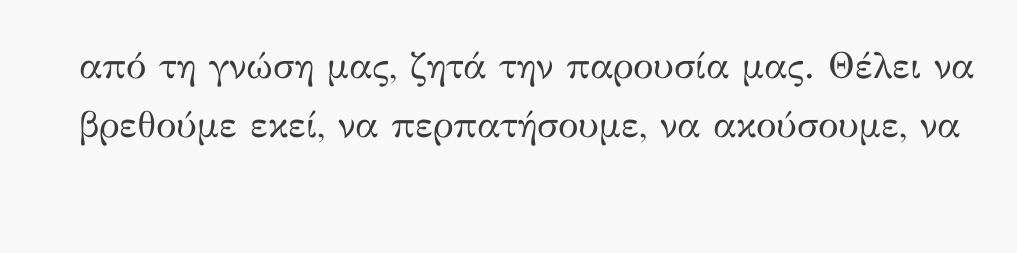από τη γνώση μας, ζητά την παρουσία μας. Θέλει να βρεθούμε εκεί, να περπατήσουμε, να ακούσουμε, να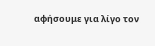αφήσουμε για λίγο τον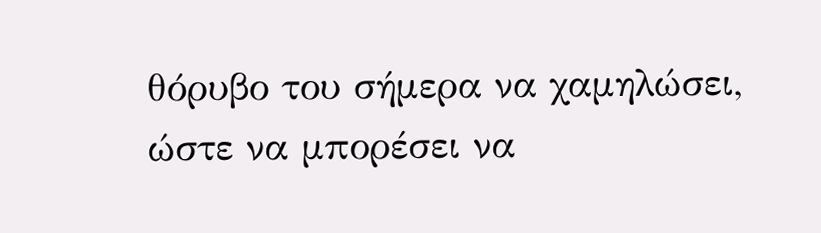θόρυβο του σήμερα να χαμηλώσει, ώστε να μπορέσει να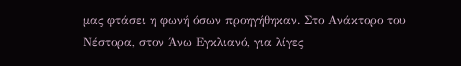μας φτάσει η φωνή όσων προηγήθηκαν. Στο Ανάκτορο του Νέστορα, στον Άνω Εγκλιανό, για λίγες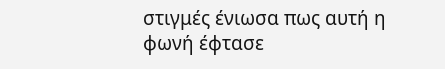στιγμές ένιωσα πως αυτή η φωνή έφτασε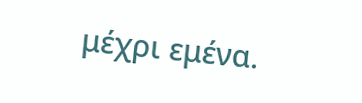μέχρι εμένα.